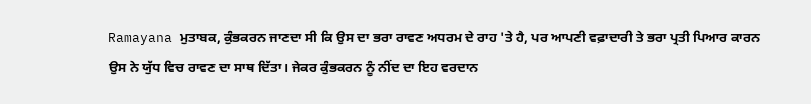Ramayana ਮੁਤਾਬਕ, ਕੁੰਭਕਰਨ ਜਾਣਦਾ ਸੀ ਕਿ ਉਸ ਦਾ ਭਰਾ ਰਾਵਣ ਅਧਰਮ ਦੇ ਰਾਹ 'ਤੇ ਹੈ, ਪਰ ਆਪਣੀ ਵਫ਼ਾਦਾਰੀ ਤੇ ਭਰਾ ਪ੍ਰਤੀ ਪਿਆਰ ਕਾਰਨ ਉਸ ਨੇ ਯੁੱਧ ਵਿਚ ਰਾਵਣ ਦਾ ਸਾਥ ਦਿੱਤਾ। ਜੇਕਰ ਕੁੰਭਕਰਨ ਨੂੰ ਨੀਂਦ ਦਾ ਇਹ ਵਰਦਾਨ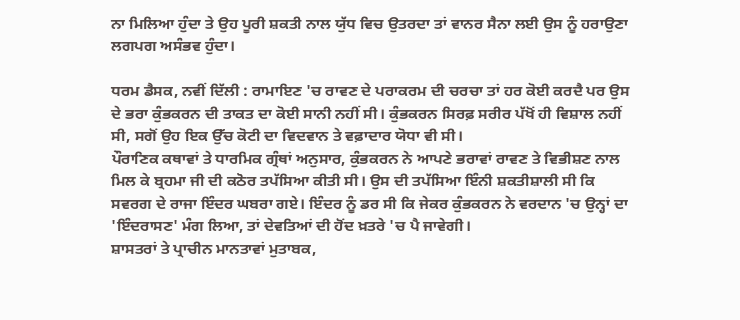ਨਾ ਮਿਲਿਆ ਹੁੰਦਾ ਤੇ ਉਹ ਪੂਰੀ ਸ਼ਕਤੀ ਨਾਲ ਯੁੱਧ ਵਿਚ ਉਤਰਦਾ ਤਾਂ ਵਾਨਰ ਸੈਨਾ ਲਈ ਉਸ ਨੂੰ ਹਰਾਉਣਾ ਲਗਪਗ ਅਸੰਭਵ ਹੁੰਦਾ।

ਧਰਮ ਡੈਸਕ, ਨਵੀਂ ਦਿੱਲੀ : ਰਾਮਾਇਣ 'ਚ ਰਾਵਣ ਦੇ ਪਰਾਕਰਮ ਦੀ ਚਰਚਾ ਤਾਂ ਹਰ ਕੋਈ ਕਰਦੈ ਪਰ ਉਸ ਦੇ ਭਰਾ ਕੁੰਭਕਰਨ ਦੀ ਤਾਕਤ ਦਾ ਕੋਈ ਸਾਨੀ ਨਹੀਂ ਸੀ। ਕੁੰਭਕਰਨ ਸਿਰਫ਼ ਸਰੀਰ ਪੱਖੋਂ ਹੀ ਵਿਸ਼ਾਲ ਨਹੀਂ ਸੀ, ਸਗੋਂ ਉਹ ਇਕ ਉੱਚ ਕੋਟੀ ਦਾ ਵਿਦਵਾਨ ਤੇ ਵਫ਼ਾਦਾਰ ਯੋਧਾ ਵੀ ਸੀ।
ਪੌਰਾਣਿਕ ਕਥਾਵਾਂ ਤੇ ਧਾਰਮਿਕ ਗ੍ਰੰਥਾਂ ਅਨੁਸਾਰ, ਕੁੰਭਕਰਨ ਨੇ ਆਪਣੇ ਭਰਾਵਾਂ ਰਾਵਣ ਤੇ ਵਿਭੀਸ਼ਣ ਨਾਲ ਮਿਲ ਕੇ ਬ੍ਰਹਮਾ ਜੀ ਦੀ ਕਠੋਰ ਤਪੱਸਿਆ ਕੀਤੀ ਸੀ। ਉਸ ਦੀ ਤਪੱਸਿਆ ਇੰਨੀ ਸ਼ਕਤੀਸ਼ਾਲੀ ਸੀ ਕਿ ਸਵਰਗ ਦੇ ਰਾਜਾ ਇੰਦਰ ਘਬਰਾ ਗਏ। ਇੰਦਰ ਨੂੰ ਡਰ ਸੀ ਕਿ ਜੇਕਰ ਕੁੰਭਕਰਨ ਨੇ ਵਰਦਾਨ 'ਚ ਉਨ੍ਹਾਂ ਦਾ 'ਇੰਦਰਾਸਣ' ਮੰਗ ਲਿਆ, ਤਾਂ ਦੇਵਤਿਆਂ ਦੀ ਹੋਂਦ ਖ਼ਤਰੇ 'ਚ ਪੈ ਜਾਵੇਗੀ।
ਸ਼ਾਸਤਰਾਂ ਤੇ ਪ੍ਰਾਚੀਨ ਮਾਨਤਾਵਾਂ ਮੁਤਾਬਕ,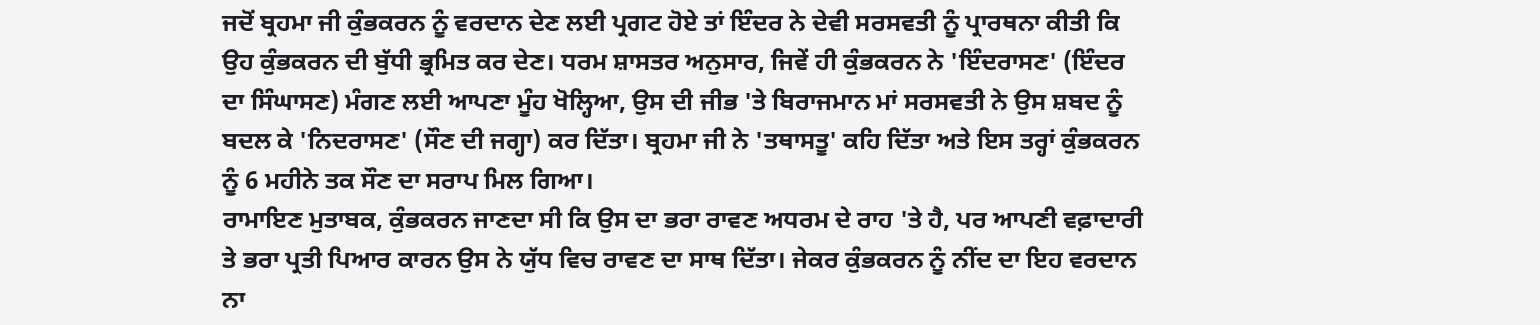ਜਦੋਂ ਬ੍ਰਹਮਾ ਜੀ ਕੁੰਭਕਰਨ ਨੂੰ ਵਰਦਾਨ ਦੇਣ ਲਈ ਪ੍ਰਗਟ ਹੋਏ ਤਾਂ ਇੰਦਰ ਨੇ ਦੇਵੀ ਸਰਸਵਤੀ ਨੂੰ ਪ੍ਰਾਰਥਨਾ ਕੀਤੀ ਕਿ ਉਹ ਕੁੰਭਕਰਨ ਦੀ ਬੁੱਧੀ ਭ੍ਰਮਿਤ ਕਰ ਦੇਣ। ਧਰਮ ਸ਼ਾਸਤਰ ਅਨੁਸਾਰ, ਜਿਵੇਂ ਹੀ ਕੁੰਭਕਰਨ ਨੇ 'ਇੰਦਰਾਸਣ' (ਇੰਦਰ ਦਾ ਸਿੰਘਾਸਣ) ਮੰਗਣ ਲਈ ਆਪਣਾ ਮੂੰਹ ਖੋਲ੍ਹਿਆ, ਉਸ ਦੀ ਜੀਭ 'ਤੇ ਬਿਰਾਜਮਾਨ ਮਾਂ ਸਰਸਵਤੀ ਨੇ ਉਸ ਸ਼ਬਦ ਨੂੰ ਬਦਲ ਕੇ 'ਨਿਦਰਾਸਣ' (ਸੌਣ ਦੀ ਜਗ੍ਹਾ) ਕਰ ਦਿੱਤਾ। ਬ੍ਰਹਮਾ ਜੀ ਨੇ 'ਤਥਾਸਤੂ' ਕਹਿ ਦਿੱਤਾ ਅਤੇ ਇਸ ਤਰ੍ਹਾਂ ਕੁੰਭਕਰਨ ਨੂੰ 6 ਮਹੀਨੇ ਤਕ ਸੌਣ ਦਾ ਸਰਾਪ ਮਿਲ ਗਿਆ।
ਰਾਮਾਇਣ ਮੁਤਾਬਕ, ਕੁੰਭਕਰਨ ਜਾਣਦਾ ਸੀ ਕਿ ਉਸ ਦਾ ਭਰਾ ਰਾਵਣ ਅਧਰਮ ਦੇ ਰਾਹ 'ਤੇ ਹੈ, ਪਰ ਆਪਣੀ ਵਫ਼ਾਦਾਰੀ ਤੇ ਭਰਾ ਪ੍ਰਤੀ ਪਿਆਰ ਕਾਰਨ ਉਸ ਨੇ ਯੁੱਧ ਵਿਚ ਰਾਵਣ ਦਾ ਸਾਥ ਦਿੱਤਾ। ਜੇਕਰ ਕੁੰਭਕਰਨ ਨੂੰ ਨੀਂਦ ਦਾ ਇਹ ਵਰਦਾਨ ਨਾ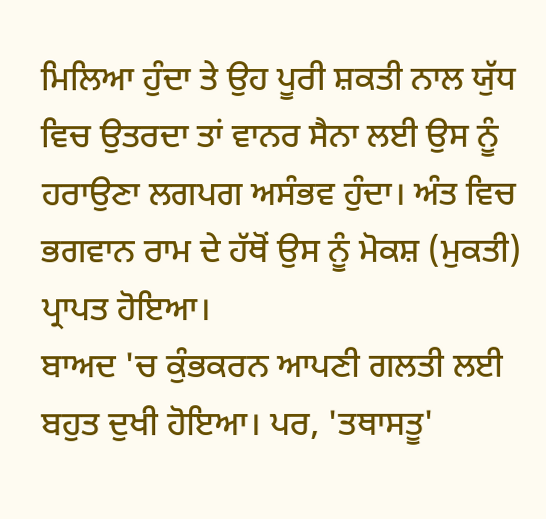ਮਿਲਿਆ ਹੁੰਦਾ ਤੇ ਉਹ ਪੂਰੀ ਸ਼ਕਤੀ ਨਾਲ ਯੁੱਧ ਵਿਚ ਉਤਰਦਾ ਤਾਂ ਵਾਨਰ ਸੈਨਾ ਲਈ ਉਸ ਨੂੰ ਹਰਾਉਣਾ ਲਗਪਗ ਅਸੰਭਵ ਹੁੰਦਾ। ਅੰਤ ਵਿਚ ਭਗਵਾਨ ਰਾਮ ਦੇ ਹੱਥੋਂ ਉਸ ਨੂੰ ਮੋਕਸ਼ (ਮੁਕਤੀ) ਪ੍ਰਾਪਤ ਹੋਇਆ।
ਬਾਅਦ 'ਚ ਕੁੰਭਕਰਨ ਆਪਣੀ ਗਲਤੀ ਲਈ ਬਹੁਤ ਦੁਖੀ ਹੋਇਆ। ਪਰ, 'ਤਥਾਸਤੂ'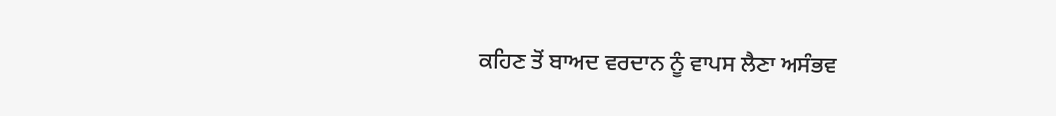ਕਹਿਣ ਤੋਂ ਬਾਅਦ ਵਰਦਾਨ ਨੂੰ ਵਾਪਸ ਲੈਣਾ ਅਸੰਭਵ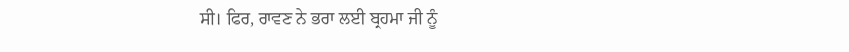ਸੀ। ਫਿਰ, ਰਾਵਣ ਨੇ ਭਰਾ ਲਈ ਬ੍ਰਹਮਾ ਜੀ ਨੂੰ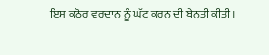ਇਸ ਕਠੋਰ ਵਰਦਾਨ ਨੂੰ ਘੱਟ ਕਰਨ ਦੀ ਬੇਨਤੀ ਕੀਤੀ।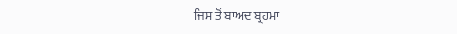ਜਿਸ ਤੋਂ ਬਾਅਦ ਬ੍ਰਹਮਾ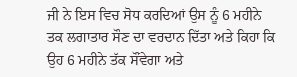ਜੀ ਨੇ ਇਸ ਵਿਚ ਸੋਧ ਕਰਦਿਆਂ ਉਸ ਨੂੰ 6 ਮਹੀਨੇ ਤਕ ਲਗਾਤਾਰ ਸੌਣ ਦਾ ਵਰਦਾਨ ਦਿੱਤਾ ਅਤੇ ਕਿਹਾ ਕਿ ਉਹ 6 ਮਹੀਨੇ ਤੱਕ ਸੌਂਵੇਗਾ ਅਤੇ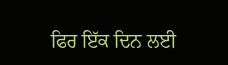ਫਿਰ ਇੱਕ ਦਿਨ ਲਈ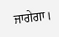ਜਾਗੇਗਾ।